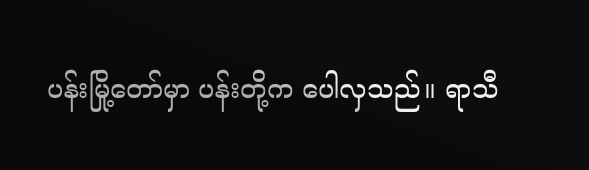ပန်းမြို့တော်မှာ ပန်းတို့က ပေါလှသည်။ ရာသီ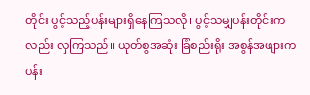တိုင်း ပွင့်သည့်ပန်းများရှိနေကြသလို၊ ပွင့်သမျှပန်းတိုင်းကလည်း လှကြသည်။ ယုတ်စွအဆုံး ခြံစည်းရိုး အစွန်အဖျားက ပန်း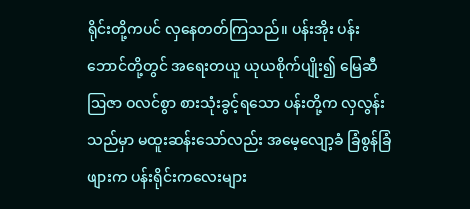ရိုင်းတို့ကပင် လှနေတတ်ကြသည်။ ပန်းအိုး ပန်းဘောင်တို့တွင် အရေးတယူ ယုယစိုက်ပျိုး၍ မြေဆီဩဇာ ဝလင်စွာ စားသုံးခွင့်ရသော ပန်းတို့က လှလွန်းသည်မှာ မထူးဆန်းသော်လည်း အမေ့လျော့ခံ ခြံစွန်ခြံဖျားက ပန်းရိုင်းကလေးများ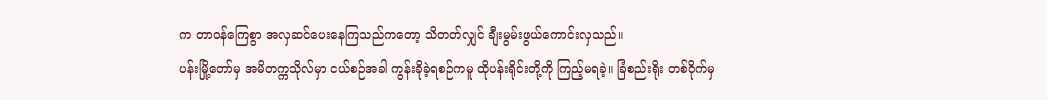က တာဝန်ကြေစွာ အလှဆင်ပေးနေကြသည်ကတော့ သိတတ်လျှင် ချီးမွမ်းဖွယ်ကောင်းလှသည်။
ပန်းမြို့တော်မှ အမိတက္ကသိုလ်မှာ ငယ်စဉ်အခါ ကွန်းခိုခဲ့ရစဉ်ကမူ ထိုပန်းရိုင်းတို့ကို ကြည့်မရခဲ့။ ခြံစည်းရိုး တစ်ဝိုက်မှ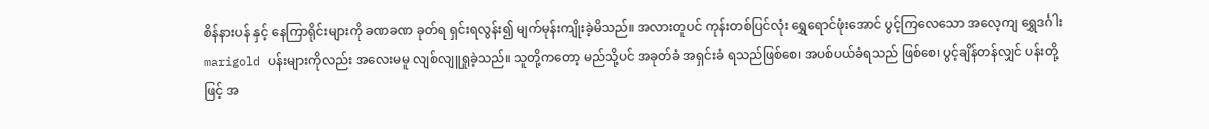စိန်နားပန် နှင့် နေကြာရိုင်းများကို ခဏခဏ ခုတ်ရ ရှင်းရလွန်း၍ မျက်မုန်းကျိုးခဲ့မိသည်။ အလားတူပင် ကုန်းတစ်ပြင်လုံး ရွှေရောင်ဖုံးအောင် ပွင့်ကြလေသော အလေ့ကျ ရွှေဒင်္ဂါး marigold ပန်းများကိုလည်း အလေးမမူ လျစ်လျူရှုခဲ့သည်။ သူတို့ကတော့ မည်သို့ပင် အခုတ်ခံ အရှင်းခံ ရသည်ဖြစ်စေ၊ အပစ်ပယ်ခံရသည် ဖြစ်စေ၊ ပွင့်ချိန်တန်လျှင် ပန်းတို့ဖြင့် အ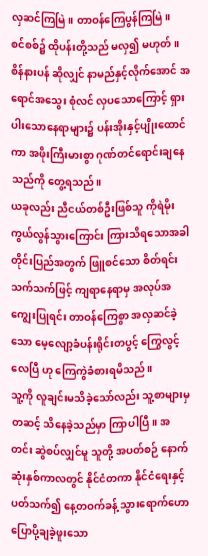လှဆင်ကြမြဲ။ တာဝန်ကြေပွန်ကြမြဲ။
စင်စစ်၌ ထိုပန်းတို့သည် မလှ၍ မဟုတ်။ စိန်နားပန် ဆိုလျှင် နာမည်နှင့်လိုက်အောင် အရောင်အသွေး စုံလင် လှပသောကြောင့် ရှားပါးသောနေရာများ၌ ပန်းအိုးနှင့်ပျိုးထောင်ကာ အဖိုးကြီးမားစွာ ဂုဏ်တင်ရောင်းချနေသည်ကို တွေ့ရသည်။
ယခုလည်း ညီငယ်တစ်ဦးဖြစ်သူ ကိုရဲမိုး ကွယ်လွန်သွားကြောင်း ကြားသိရသောအခါ တိုင်းပြည်အတွက် ဖြူစင်သော စိတ်ရင်းသက်သက်ဖြင့် ကျရာနေရာမှ အလုပ်အကျွေးပြုရင်း တာဝန်ကြေစွာ အလှဆင်ခဲ့သော မေ့လျော့ခံပန်းရိုင်းတပွင့် ကြွေလွင့်လေပြီ ဟု ကြေကွဲခံစားရမိသည်။
သူ့ကို လူချင်းမသိခဲ့သော်လည်း သူ့စာများမှတဆင့် သိနေခဲ့သည်မှာ ကြာပါပြီ။ အတင်း ဆွဲစပ်လျှင်မူ သူတို့ အပတ်စဉ် နောက်ဆုံးနှစ်ကာလတွင် နိုင်ငံတကာ နိုင်ငံရေးနှင့်ပတ်သက်၍ နေ့တဝက်ခန့် သွားရောက်ဟောပြောပို့ချခဲ့ဖူးသော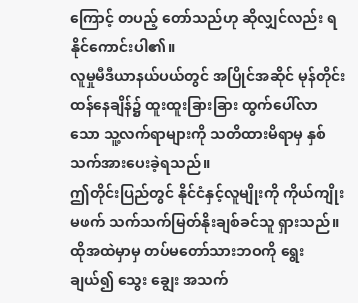ကြောင့် တပည့် တော်သည်ဟု ဆိုလျှင်လည်း ရနိုင်ကောင်းပါ၏။
လူမှုမီဒီယာနယ်ပယ်တွင် အပြိုင်အဆိုင် မုန်တိုင်းထန်နေချိန်၌ ထူးထူးခြားခြား ထွက်ပေါ်လာသော သူ့လက်ရာများကို သတိထားမိရာမှ နှစ်သက်အားပေးခဲ့ရသည်။
ဤတိုင်းပြည်တွင် နိုင်ငံနှင့်လူမျိုးကို ကိုယ်ကျိုးမဖက် သက်သက်မြတ်နိုးချစ်ခင်သူ ရှားသည်။
ထိုအထဲမှာမှ တပ်မတော်သားဘဝကို ရွေးချယ်၍ သွေး ချွေး အသက်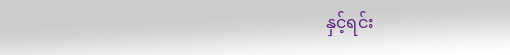နှင့်ရင်း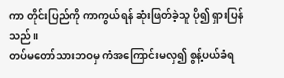ကာ တိုင်းပြည်ကို ကာကွယ်ရန် ဆုံးဖြတ်ခဲ့သူ ပို၍ ရှားပြန်သည်။
တပ်မတော်သားဘဝမှ ကံအကြောင်းမလှ၍ စွန့်ပယ်ခံရ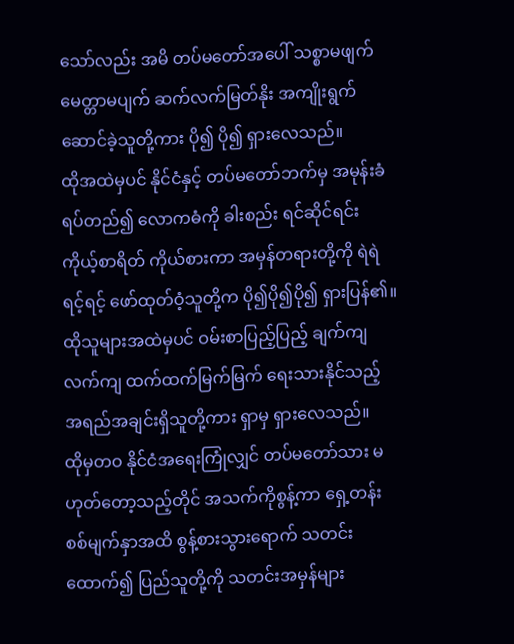သော်လည်း အမိ တပ်မတော်အပေါ် သစ္စာမဖျက် မေတ္တာမပျက် ဆက်လက်မြတ်နိုး အကျိုးရွက်ဆောင်ခဲ့သူတို့ကား ပို၍ ပို၍ ရှားလေသည်။
ထိုအထဲမှပင် နိုင်ငံနှင့် တပ်မတော်ဘက်မှ အမုန်းခံရပ်တည်၍ လောကဓံကို ခါးစည်း ရင်ဆိုင်ရင်း ကိုယ့်စာရိတ် ကိုယ်စားကာ အမှန်တရားတို့ကို ရဲရဲရင့်ရင့် ဖော်ထုတ်ဝံ့သူတို့က ပို၍ပို၍ပို၍ ရှားပြန်၏။
ထိုသူများအထဲမှပင် ဝမ်းစာပြည့်ပြည့် ချက်ကျလက်ကျ ထက်ထက်မြက်မြက် ရေးသားနိုင်သည့် အရည်အချင်းရှိသူတို့ကား ရှာမှ ရှားလေသည်။
ထိုမှတဝ နိုင်ငံအရေးကြုံလျှင် တပ်မတော်သား မဟုတ်တော့သည့်တိုင် အသက်ကိုစွန့်ကာ ရှေ့တန်းစစ်မျက်နှာအထိ စွန့်စားသွားရောက် သတင်းထောက်၍ ပြည်သူတို့ကို သတင်းအမှန်များ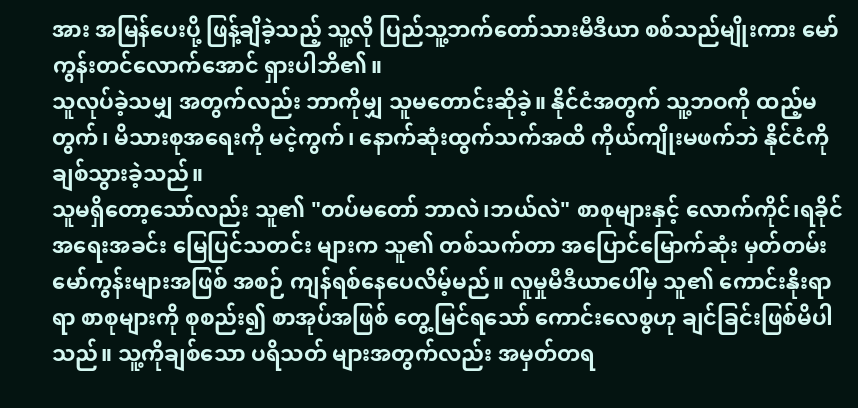အား အမြန်ပေးပို့ ဖြန့်ချိခဲ့သည့် သူ့လို ပြည်သူ့ဘက်တော်သားမီဒီယာ စစ်သည်မျိုးကား မော်ကွန်းတင်လောက်အောင် ရှားပါဘိ၏။
သူလုပ်ခဲ့သမျှ အတွက်လည်း ဘာကိုမျှ သူမတောင်းဆိုခဲ့။ နိုင်ငံအတွက် သူ့ဘဝကို ထည့်မတွက်၊ မိသားစုအရေးကို မငဲ့ကွက်၊ နောက်ဆုံးထွက်သက်အထိ ကိုယ်ကျိုးမဖက်ဘဲ နိုင်ငံကိုချစ်သွားခဲ့သည်။
သူမရှိတော့သော်လည်း သူ၏ "တပ်မတော် ဘာလဲ၊ဘယ်လဲ" စာစုများနှင့် လောက်ကိုင်၊ရခိုင် အရေးအခင်း မြေပြင်သတင်း များက သူ၏ တစ်သက်တာ အပြောင်မြောက်ဆုံး မှတ်တမ်း မော်ကွန်းများအဖြစ် အစဉ် ကျန်ရစ်နေပေလိမ့်မည်။ လူမှုမီဒီယာပေါ်မှ သူ၏ ကောင်းနိုးရာရာ စာစုများကို စုစည်း၍ စာအုပ်အဖြစ် တွေ့မြင်ရသော် ကောင်းလေစွဟု ချင်ခြင်းဖြစ်မိပါသည်။ သူ့ကိုချစ်သော ပရိသတ် များအတွက်လည်း အမှတ်တရ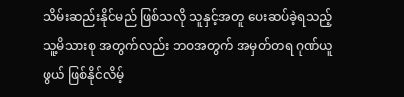သိမ်းဆည်းနိုင်မည် ဖြစ်သလို သူနှင့်အတူ ပေးဆပ်ခဲ့ရသည့် သူ့မိသားစု အတွက်လည်း ဘဝအတွက် အမှတ်တရ ဂုဏ်ယူဖွယ် ဖြစ်နိုင်လိမ့်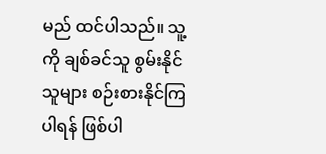မည် ထင်ပါသည်။ သူ့ကို ချစ်ခင်သူ စွမ်းနိုင်သူများ စဉ်းစားနိုင်ကြပါရန် ဖြစ်ပါ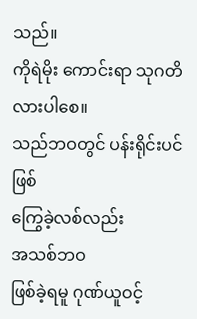သည်။
ကိုရဲမိုး ကောင်းရာ သုဂတိ လားပါစေ။
သည်ဘဝတွင် ပန်းရိုင်းပင်ဖြစ်
ကြွေခဲ့လစ်လည်း
အသစ်ဘဝ
ဖြစ်ခဲ့ရမူ ဂုဏ်ယူဝင့်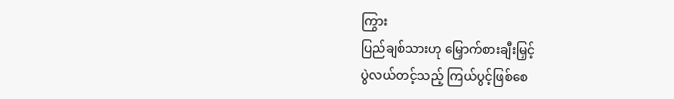ကြွား
ပြည်ချစ်သားဟု မြှောက်စားချီးမြှင့်
ပွဲလယ်တင့်သည့် ကြယ်ပွင့်ဖြစ်စေ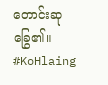တောင်းဆုခြွေ၏။
#KoHlaing